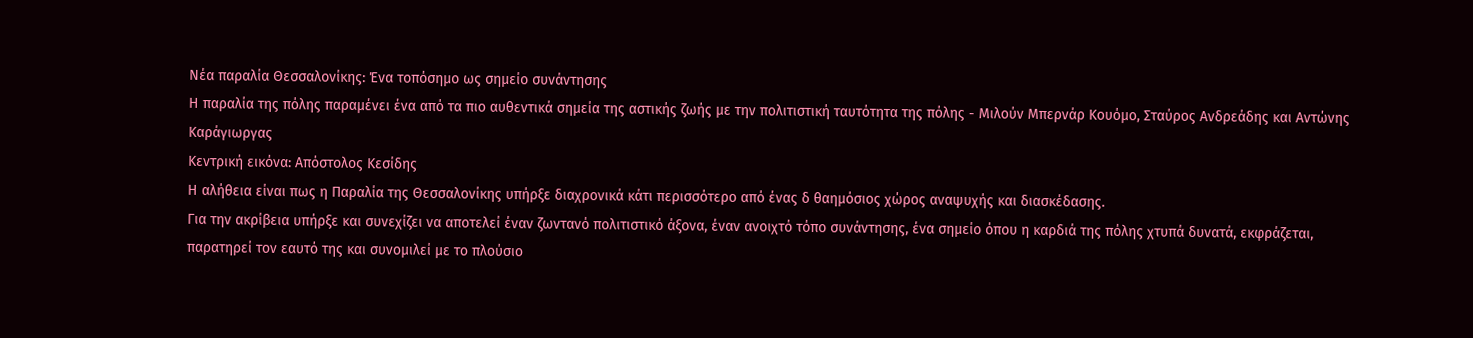Νέα παραλία Θεσσαλονίκης: Ένα τοπόσημο ως σημείο συνάντησης
Η παραλία της πόλης παραμένει ένα από τα πιο αυθεντικά σημεία της αστικής ζωής με την πολιτιστική ταυτότητα της πόλης - Μιλούν Μπερνάρ Κουόμο, Σταύρος Ανδρεάδης και Αντώνης Καράγιωργας
Κεντρική εικόνα: Απόστολος Κεσίδης
Η αλήθεια είναι πως η Παραλία της Θεσσαλονίκης υπήρξε διαχρονικά κάτι περισσότερο από ένας δ θαημόσιος χώρος αναψυχής και διασκέδασης.
Για την ακρίβεια υπήρξε και συνεχίζει να αποτελεί έναν ζωντανό πολιτιστικό άξονα, έναν ανοιχτό τόπο συνάντησης, ένα σημείο όπου η καρδιά της πόλης χτυπά δυνατά, εκφράζεται, παρατηρεί τον εαυτό της και συνομιλεί με το πλούσιο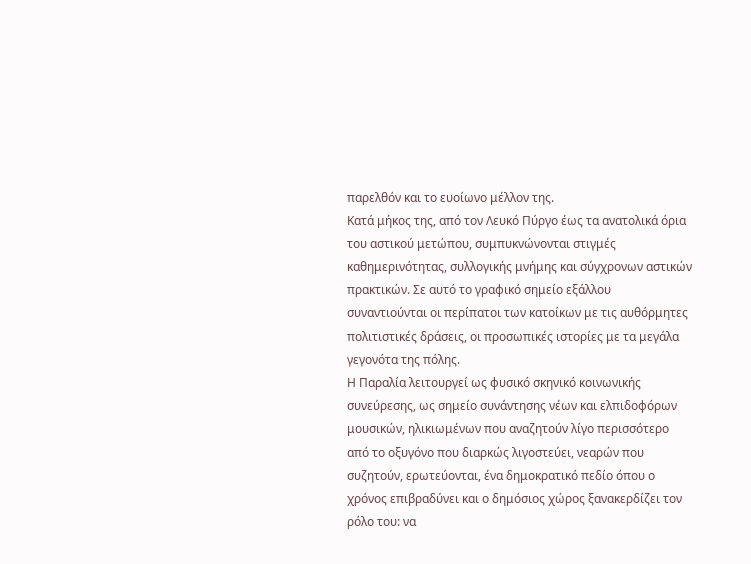παρελθόν και το ευοίωνο μέλλον της.
Κατά μήκος της, από τον Λευκό Πύργο έως τα ανατολικά όρια του αστικού μετώπου, συμπυκνώνονται στιγμές καθημερινότητας, συλλογικής μνήμης και σύγχρονων αστικών πρακτικών. Σε αυτό το γραφικό σημείο εξάλλου συναντιούνται οι περίπατοι των κατοίκων με τις αυθόρμητες πολιτιστικές δράσεις, οι προσωπικές ιστορίες με τα μεγάλα γεγονότα της πόλης.
Η Παραλία λειτουργεί ως φυσικό σκηνικό κοινωνικής συνεύρεσης, ως σημείο συνάντησης νέων και ελπιδοφόρων μουσικών, ηλικιωμένων που αναζητούν λίγο περισσότερο από το οξυγόνο που διαρκώς λιγοστεύει, νεαρών που συζητούν, ερωτεύονται, ένα δημοκρατικό πεδίο όπου ο χρόνος επιβραδύνει και ο δημόσιος χώρος ξανακερδίζει τον ρόλο του: να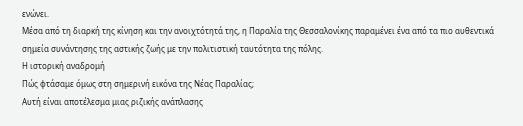ενώνει.
Μέσα από τη διαρκή της κίνηση και την ανοιχτότητά της, η Παραλία της Θεσσαλονίκης παραμένει ένα από τα πιο αυθεντικά σημεία συνάντησης της αστικής ζωής με την πολιτιστική ταυτότητα της πόλης.
Η ιστορική αναδρομή
Πώς φτάσαμε όμως στη σημερινή εικόνα της Νέας Παραλίας;
Αυτή είναι αποτέλεσμα μιας ριζικής ανάπλασης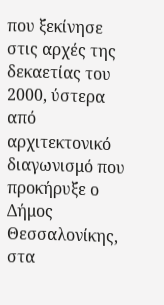που ξεκίνησε στις αρχές της δεκαετίας του 2000, ύστερα από αρχιτεκτονικό διαγωνισμό που προκήρυξε ο Δήμος Θεσσαλονίκης, στα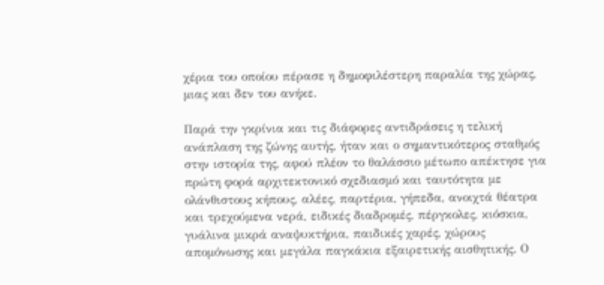χέρια του οποίου πέρασε η δημοφιλέστερη παραλία της χώρας, μιας και δεν του ανήκε.

Παρά την γκρίνια και τις διάφορες αντιδράσεις η τελική ανάπλαση της ζώνης αυτής, ήταν και ο σημαντικότερος σταθμός στην ιστορία της, αφού πλέον το θαλάσσιο μέτωπο απέκτησε για πρώτη φορά αρχιτεκτονικό σχεδιασμό και ταυτότητα με ολάνθιστους κήπους, αλέες, παρτέρια, γήπεδα, ανοιχτά θέατρα και τρεχούμενα νερά, ειδικές διαδρομές, πέργκολες, κιόσκια, γυάλινα μικρά αναψυκτήρια, παιδικές χαρές, χώρους απομόνωσης και μεγάλα παγκάκια εξαιρετικής αισθητικής. Ο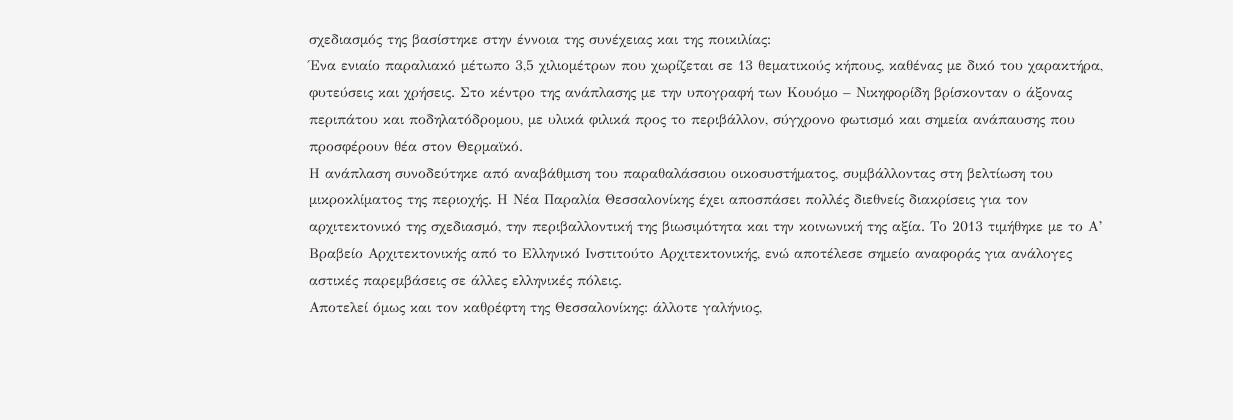σχεδιασμός της βασίστηκε στην έννοια της συνέχειας και της ποικιλίας:
Ένα ενιαίο παραλιακό μέτωπο 3,5 χιλιομέτρων που χωρίζεται σε 13 θεματικούς κήπους, καθένας με δικό του χαρακτήρα, φυτεύσεις και χρήσεις. Στο κέντρο της ανάπλασης με την υπογραφή των Κουόμο – Νικηφορίδη βρίσκονταν ο άξονας περιπάτου και ποδηλατόδρομου, με υλικά φιλικά προς το περιβάλλον, σύγχρονο φωτισμό και σημεία ανάπαυσης που προσφέρουν θέα στον Θερμαϊκό.
Η ανάπλαση συνοδεύτηκε από αναβάθμιση του παραθαλάσσιου οικοσυστήματος, συμβάλλοντας στη βελτίωση του μικροκλίματος της περιοχής. Η Νέα Παραλία Θεσσαλονίκης έχει αποσπάσει πολλές διεθνείς διακρίσεις για τον αρχιτεκτονικό της σχεδιασμό, την περιβαλλοντική της βιωσιμότητα και την κοινωνική της αξία. Το 2013 τιμήθηκε με το Α’ Βραβείο Αρχιτεκτονικής από το Ελληνικό Ινστιτούτο Αρχιτεκτονικής, ενώ αποτέλεσε σημείο αναφοράς για ανάλογες αστικές παρεμβάσεις σε άλλες ελληνικές πόλεις.
Αποτελεί όμως και τον καθρέφτη της Θεσσαλονίκης: άλλοτε γαλήνιος,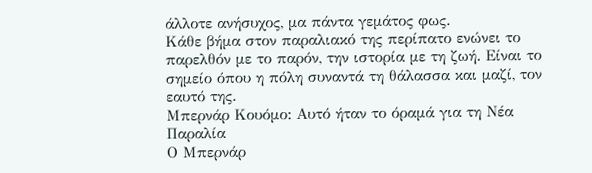άλλοτε ανήσυχος, μα πάντα γεμάτος φως.
Κάθε βήμα στον παραλιακό της περίπατο ενώνει το παρελθόν με το παρόν, την ιστορία με τη ζωή. Είναι το σημείο όπου η πόλη συναντά τη θάλασσα και μαζί, τον εαυτό της.
Μπερνάρ Κουόμο: Αυτό ήταν το όραμά για τη Νέα Παραλία
Ο Μπερνάρ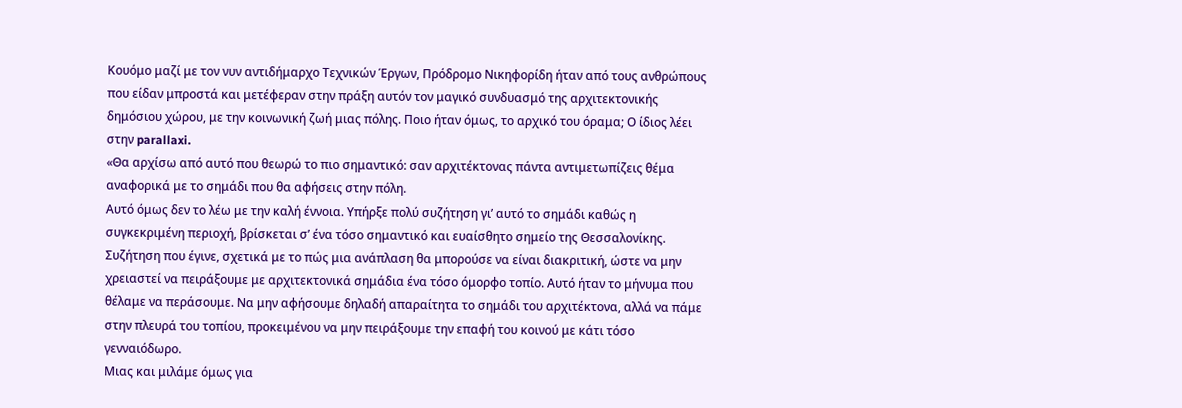Κουόμο μαζί με τον νυν αντιδήμαρχο Τεχνικών Έργων, Πρόδρομο Νικηφορίδη ήταν από τους ανθρώπους που είδαν μπροστά και μετέφεραν στην πράξη αυτόν τον μαγικό συνδυασμό της αρχιτεκτονικής δημόσιου χώρου, με την κοινωνική ζωή μιας πόλης. Ποιο ήταν όμως, το αρχικό του όραμα; Ο ίδιος λέει στην parallaxi.
«Θα αρχίσω από αυτό που θεωρώ το πιο σημαντικό: σαν αρχιτέκτονας πάντα αντιμετωπίζεις θέμα αναφορικά με το σημάδι που θα αφήσεις στην πόλη.
Αυτό όμως δεν το λέω με την καλή έννοια. Υπήρξε πολύ συζήτηση γι’ αυτό το σημάδι καθώς η συγκεκριμένη περιοχή, βρίσκεται σ’ ένα τόσο σημαντικό και ευαίσθητο σημείο της Θεσσαλονίκης. Συζήτηση που έγινε, σχετικά με το πώς μια ανάπλαση θα μπορούσε να είναι διακριτική, ώστε να μην χρειαστεί να πειράξουμε με αρχιτεκτονικά σημάδια ένα τόσο όμορφο τοπίο. Αυτό ήταν το μήνυμα που θέλαμε να περάσουμε. Να μην αφήσουμε δηλαδή απαραίτητα το σημάδι του αρχιτέκτονα, αλλά να πάμε στην πλευρά του τοπίου, προκειμένου να μην πειράξουμε την επαφή του κοινού με κάτι τόσο γενναιόδωρο.
Μιας και μιλάμε όμως για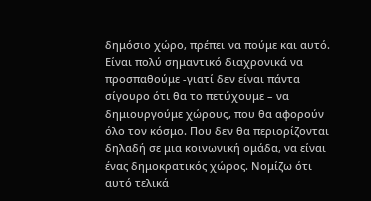δημόσιο χώρο, πρέπει να πούμε και αυτό. Είναι πολύ σημαντικό διαχρονικά να προσπαθούμε -γιατί δεν είναι πάντα σίγουρο ότι θα το πετύχουμε – να δημιουργούμε χώρους, που θα αφορούν όλο τον κόσμο. Που δεν θα περιορίζονται δηλαδή σε μια κοινωνική ομάδα, να είναι ένας δημοκρατικός χώρος. Νομίζω ότι αυτό τελικά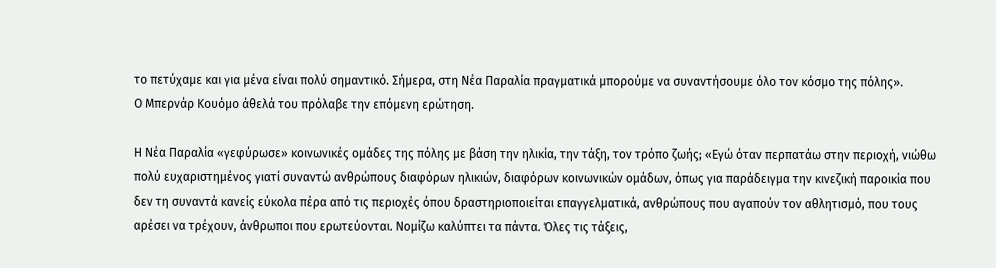το πετύχαμε και για μένα είναι πολύ σημαντικό. Σήμερα, στη Νέα Παραλία πραγματικά μπορούμε να συναντήσουμε όλο τον κόσμο της πόλης».
Ο Μπερνάρ Κουόμο άθελά του πρόλαβε την επόμενη ερώτηση.

Η Νέα Παραλία «γεφύρωσε» κοινωνικές ομάδες της πόλης με βάση την ηλικία, την τάξη, τον τρόπο ζωής; «Εγώ όταν περπατάω στην περιοχή, νιώθω πολύ ευχαριστημένος γιατί συναντώ ανθρώπους διαφόρων ηλικιών, διαφόρων κοινωνικών ομάδων, όπως για παράδειγμα την κινεζική παροικία που δεν τη συναντά κανείς εύκολα πέρα από τις περιοχές όπου δραστηριοποιείται επαγγελματικά, ανθρώπους που αγαπούν τον αθλητισμό, που τους αρέσει να τρέχουν, άνθρωποι που ερωτεύονται. Νομίζω καλύπτει τα πάντα. Όλες τις τάξεις,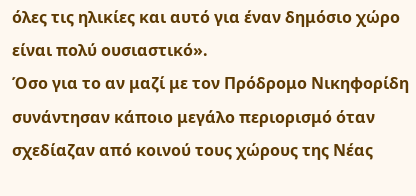όλες τις ηλικίες και αυτό για έναν δημόσιο χώρο είναι πολύ ουσιαστικό».
Όσο για το αν μαζί με τον Πρόδρομο Νικηφορίδη συνάντησαν κάποιο μεγάλο περιορισμό όταν σχεδίαζαν από κοινού τους χώρους της Νέας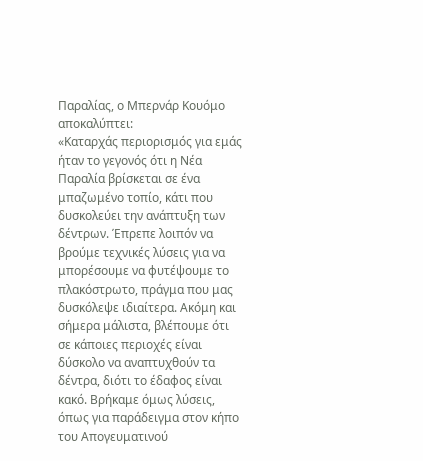Παραλίας, ο Μπερνάρ Κουόμο αποκαλύπτει:
«Καταρχάς περιορισμός για εμάς ήταν το γεγονός ότι η Νέα Παραλία βρίσκεται σε ένα μπαζωμένο τοπίο, κάτι που δυσκολεύει την ανάπτυξη των δέντρων. Έπρεπε λοιπόν να βρούμε τεχνικές λύσεις για να μπορέσουμε να φυτέψουμε το πλακόστρωτο, πράγμα που μας δυσκόλεψε ιδιαίτερα. Ακόμη και σήμερα μάλιστα, βλέπουμε ότι σε κάποιες περιοχές είναι δύσκολο να αναπτυχθούν τα δέντρα, διότι το έδαφος είναι κακό. Βρήκαμε όμως λύσεις, όπως για παράδειγμα στον κήπο του Απογευματινού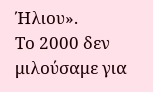Ήλιου».
Το 2000 δεν μιλούσαμε για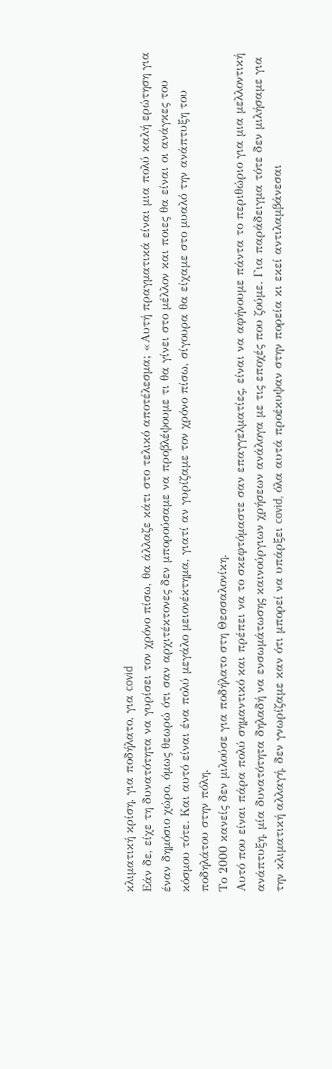κλιματική κρίση, για ποδήλατο, για covid
Εάν δε, είχε τη δυνατότητα να γυρίσει τον χρόνο πίσω, θα άλλαζε κάτι στο τελικό αποτέλεσμα; «Αυτή πραγματικά είναι μια πολύ καλή ερώτηση για έναν δημόσιο χώρο, όμως θεωρώ ότι σαν αρχιτέκτονες δεν μπορούσαμε να προβλέψουμε τι θα γίνει στο μέλλον και ποιες θα είναι οι ανάγκες του κόσμου τότε. Και αυτό είναι ένα πολύ μεγάλο μειονέκτημα, γιατί αν γυρίζαμε τον χρόνο πίσω, σίγουρα θα είχαμε στο μυαλό την ανάπτυξη του ποδηλάτου στην πόλη.
Το 2000 κανείς δεν μιλούσε για ποδήλατο στη Θεσσαλονίκη.
Αυτό που είναι πάρα πολύ σημαντικό και πρέπει να το σκεφτόμαστε σαν επαγγελματίες, είναι να αφήνουμε πάντα το περιθώριο για μια μελλοντική ανάπτυξη, μία δυνατότητα δηλαδή να ενσωμάτωσης καινούργιων χρήσεων ανάλογα με τις εποχές που ζούμε. Για παράδειγμα τότε δεν μιλήσαμε για την κλιματική αλλαγή, δεν γνωρίζαμε καν ότι μπορεί να υπάρξει covid, όλα αυτά προέκυψαν στην πορεία κι εκεί αντιλαμβάνεσαι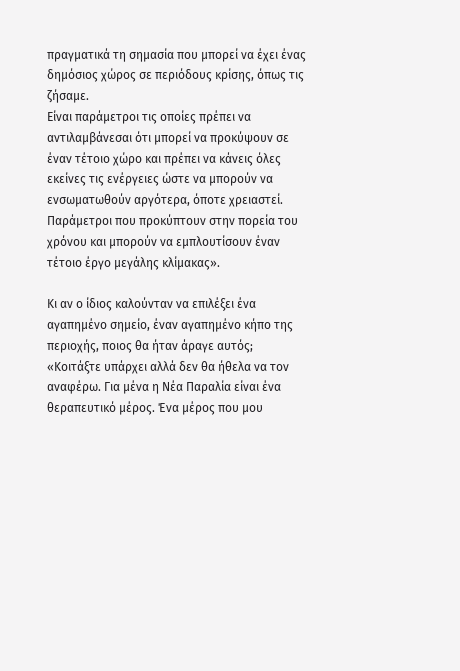πραγματικά τη σημασία που μπορεί να έχει ένας δημόσιος χώρος σε περιόδους κρίσης, όπως τις ζήσαμε.
Είναι παράμετροι τις οποίες πρέπει να αντιλαμβάνεσαι ότι μπορεί να προκύψουν σε έναν τέτοιο χώρο και πρέπει να κάνεις όλες εκείνες τις ενέργειες ώστε να μπορούν να ενσωματωθούν αργότερα, όποτε χρειαστεί. Παράμετροι που προκύπτουν στην πορεία του χρόνου και μπορούν να εμπλουτίσουν έναν τέτοιο έργο μεγάλης κλίμακας».

Κι αν ο ίδιος καλούνταν να επιλέξει ένα αγαπημένο σημείο, έναν αγαπημένο κήπο της περιοχής, ποιος θα ήταν άραγε αυτός;
«Κοιτάξτε υπάρχει αλλά δεν θα ήθελα να τον αναφέρω. Για μένα η Νέα Παραλία είναι ένα θεραπευτικό μέρος. Ένα μέρος που μου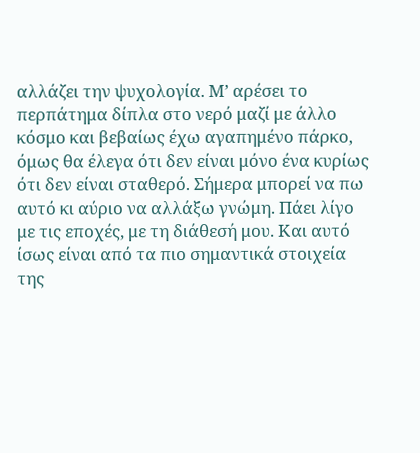αλλάζει την ψυχολογία. Μ’ αρέσει το περπάτημα δίπλα στο νερό μαζί με άλλο κόσμο και βεβαίως έχω αγαπημένο πάρκο, όμως θα έλεγα ότι δεν είναι μόνο ένα κυρίως ότι δεν είναι σταθερό. Σήμερα μπορεί να πω αυτό κι αύριο να αλλάξω γνώμη. Πάει λίγο με τις εποχές, με τη διάθεσή μου. Και αυτό ίσως είναι από τα πιο σημαντικά στοιχεία της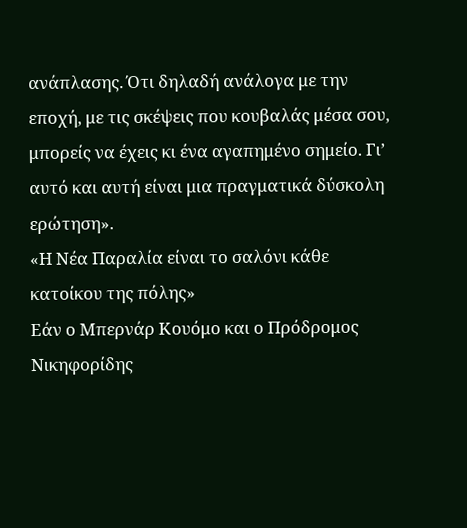ανάπλασης. Ότι δηλαδή ανάλογα με την εποχή, με τις σκέψεις που κουβαλάς μέσα σου, μπορείς να έχεις κι ένα αγαπημένο σημείο. Γι’ αυτό και αυτή είναι μια πραγματικά δύσκολη ερώτηση».
«Η Νέα Παραλία είναι το σαλόνι κάθε κατοίκου της πόλης»
Εάν ο Μπερνάρ Κουόμο και ο Πρόδρομος Νικηφορίδης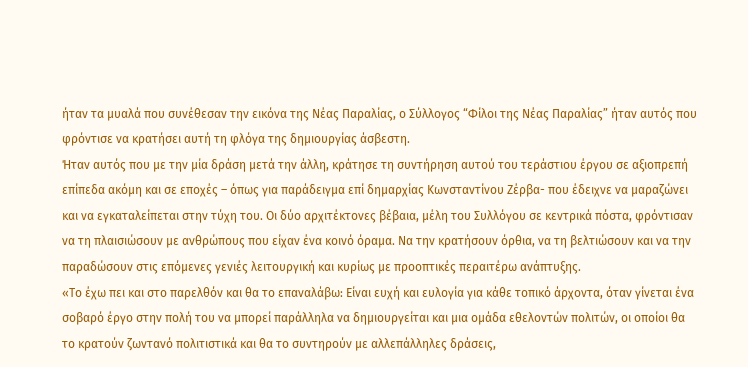ήταν τα μυαλά που συνέθεσαν την εικόνα της Νέας Παραλίας, ο Σύλλογος “Φίλοι της Νέας Παραλίας” ήταν αυτός που φρόντισε να κρατήσει αυτή τη φλόγα της δημιουργίας άσβεστη.
Ήταν αυτός που με την μία δράση μετά την άλλη, κράτησε τη συντήρηση αυτού του τεράστιου έργου σε αξιοπρεπή επίπεδα ακόμη και σε εποχές – όπως για παράδειγμα επί δημαρχίας Κωνσταντίνου Ζέρβα- που έδειχνε να μαραζώνει και να εγκαταλείπεται στην τύχη του. Οι δύο αρχιτέκτονες βέβαια, μέλη του Συλλόγου σε κεντρικά πόστα, φρόντισαν να τη πλαισιώσουν με ανθρώπους που είχαν ένα κοινό όραμα. Να την κρατήσουν όρθια, να τη βελτιώσουν και να την παραδώσουν στις επόμενες γενιές λειτουργική και κυρίως με προοπτικές περαιτέρω ανάπτυξης.
«Το έχω πει και στο παρελθόν και θα το επαναλάβω: Είναι ευχή και ευλογία για κάθε τοπικό άρχοντα, όταν γίνεται ένα σοβαρό έργο στην πολή του να μπορεί παράλληλα να δημιουργείται και μια ομάδα εθελοντών πολιτών, οι οποίοι θα το κρατούν ζωντανό πολιτιστικά και θα το συντηρούν με αλλεπάλληλες δράσεις,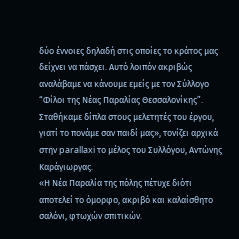δύο έννοιες δηλαδή στις οποίες το κράτος μας δείχνει να πάσχει. Αυτό λοιπόν ακριβώς αναλάβαμε να κάνουμε εμείς με τον Σύλλογο “Φίλοι της Νέας Παραλίας Θεσσαλονίκης”. Σταθήκαμε δίπλα στους μελετητές του έργου, γιατί το πονάμε σαν παιδί μας», τονίζει αρχικά στην parallaxi το μέλος του Συλλόγου, Αντώνης Καράγιωργας.
«Η Νέα Παραλία της πόλης πέτυχε διότι αποτελεί το όμορφο, ακριβό και καλαίσθητο σαλόνι, φτωχών σπιτικών.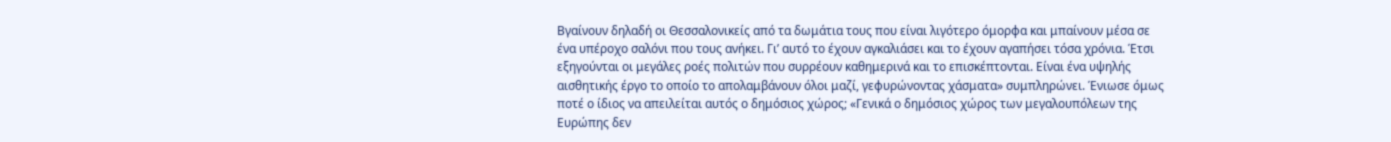Βγαίνουν δηλαδή οι Θεσσαλονικείς από τα δωμάτια τους που είναι λιγότερο όμορφα και μπαίνουν μέσα σε ένα υπέροχο σαλόνι που τους ανήκει. Γι’ αυτό το έχουν αγκαλιάσει και το έχουν αγαπήσει τόσα χρόνια. Έτσι εξηγούνται οι μεγάλες ροές πολιτών που συρρέουν καθημερινά και το επισκέπτονται. Είναι ένα υψηλής αισθητικής έργο το οποίο το απολαμβάνουν όλοι μαζί, γεφυρώνοντας χάσματα» συμπληρώνει. Ένιωσε όμως ποτέ ο ίδιος να απειλείται αυτός ο δημόσιος χώρος; «Γενικά ο δημόσιος χώρος των μεγαλουπόλεων της Ευρώπης δεν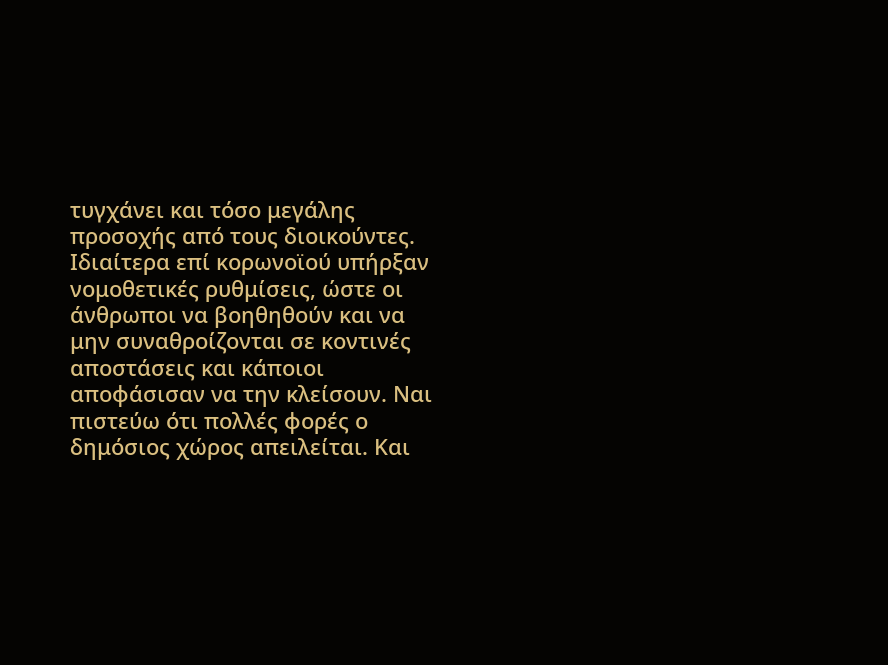τυγχάνει και τόσο μεγάλης προσοχής από τους διοικούντες.
Ιδιαίτερα επί κορωνοϊού υπήρξαν νομοθετικές ρυθμίσεις, ώστε οι άνθρωποι να βοηθηθούν και να μην συναθροίζονται σε κοντινές αποστάσεις και κάποιοι αποφάσισαν να την κλείσουν. Ναι πιστεύω ότι πολλές φορές ο δημόσιος χώρος απειλείται. Και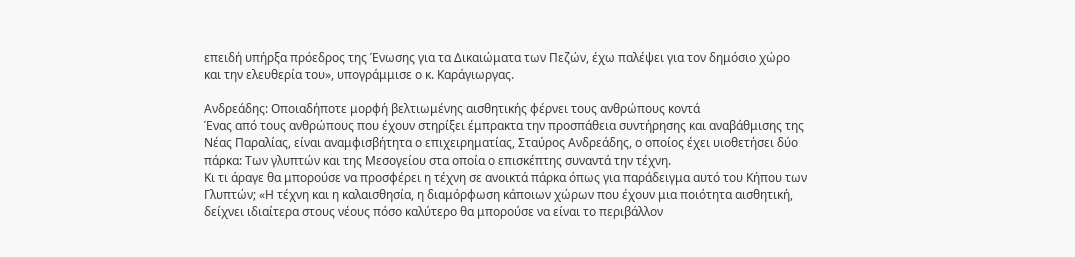επειδή υπήρξα πρόεδρος της Ένωσης για τα Δικαιώματα των Πεζών, έχω παλέψει για τον δημόσιο χώρο και την ελευθερία του», υπογράμμισε ο κ. Καράγιωργας.

Ανδρεάδης: Οποιαδήποτε μορφή βελτιωμένης αισθητικής φέρνει τους ανθρώπους κοντά
Ένας από τους ανθρώπους που έχουν στηρίξει έμπρακτα την προσπάθεια συντήρησης και αναβάθμισης της Νέας Παραλίας, είναι αναμφισβήτητα ο επιχειρηματίας, Σταύρος Ανδρεάδης, ο οποίος έχει υιοθετήσει δύο πάρκα: Των γλυπτών και της Μεσογείου στα οποία ο επισκέπτης συναντά την τέχνη.
Κι τι άραγε θα μπορούσε να προσφέρει η τέχνη σε ανοικτά πάρκα όπως για παράδειγμα αυτό του Κήπου των Γλυπτών; «Η τέχνη και η καλαισθησία, η διαμόρφωση κάποιων χώρων που έχουν μια ποιότητα αισθητική, δείχνει ιδιαίτερα στους νέους πόσο καλύτερο θα μπορούσε να είναι το περιβάλλον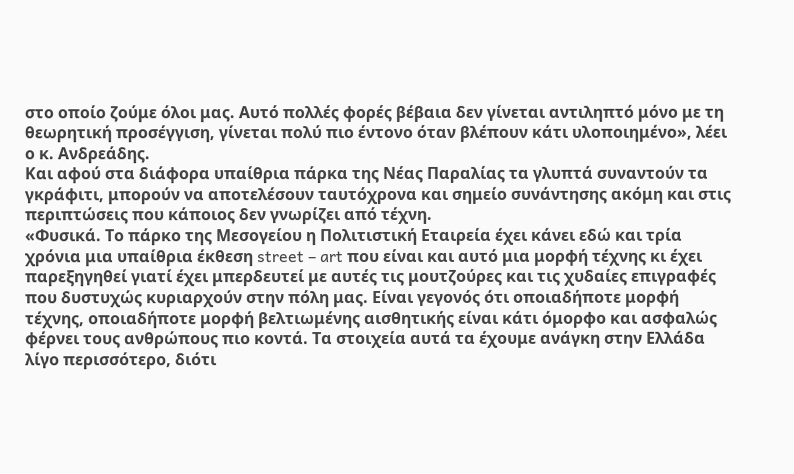στο οποίο ζούμε όλοι μας. Αυτό πολλές φορές βέβαια δεν γίνεται αντιληπτό μόνο με τη θεωρητική προσέγγιση, γίνεται πολύ πιο έντονο όταν βλέπουν κάτι υλοποιημένο», λέει ο κ. Ανδρεάδης.
Και αφού στα διάφορα υπαίθρια πάρκα της Νέας Παραλίας τα γλυπτά συναντούν τα γκράφιτι, μπορούν να αποτελέσουν ταυτόχρονα και σημείο συνάντησης ακόμη και στις περιπτώσεις που κάποιος δεν γνωρίζει από τέχνη.
«Φυσικά. Το πάρκο της Μεσογείου η Πολιτιστική Εταιρεία έχει κάνει εδώ και τρία χρόνια μια υπαίθρια έκθεση street – art που είναι και αυτό μια μορφή τέχνης κι έχει παρεξηγηθεί γιατί έχει μπερδευτεί με αυτές τις μουτζούρες και τις χυδαίες επιγραφές που δυστυχώς κυριαρχούν στην πόλη μας. Είναι γεγονός ότι οποιαδήποτε μορφή τέχνης, οποιαδήποτε μορφή βελτιωμένης αισθητικής είναι κάτι όμορφο και ασφαλώς φέρνει τους ανθρώπους πιο κοντά. Τα στοιχεία αυτά τα έχουμε ανάγκη στην Ελλάδα λίγο περισσότερο, διότι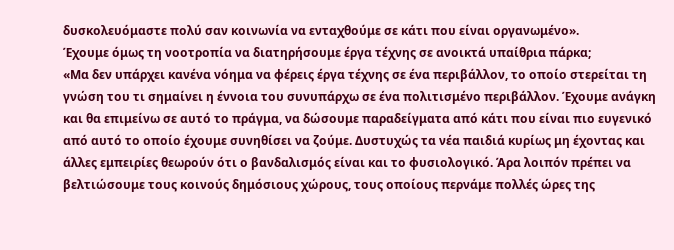δυσκολευόμαστε πολύ σαν κοινωνία να ενταχθούμε σε κάτι που είναι οργανωμένο».
Έχουμε όμως τη νοοτροπία να διατηρήσουμε έργα τέχνης σε ανοικτά υπαίθρια πάρκα;
«Μα δεν υπάρχει κανένα νόημα να φέρεις έργα τέχνης σε ένα περιβάλλον, το οποίο στερείται τη γνώση του τι σημαίνει η έννοια του συνυπάρχω σε ένα πολιτισμένο περιβάλλον. Έχουμε ανάγκη και θα επιμείνω σε αυτό το πράγμα, να δώσουμε παραδείγματα από κάτι που είναι πιο ευγενικό από αυτό το οποίο έχουμε συνηθίσει να ζούμε. Δυστυχώς τα νέα παιδιά κυρίως μη έχοντας και άλλες εμπειρίες θεωρούν ότι ο βανδαλισμός είναι και το φυσιολογικό. Άρα λοιπόν πρέπει να βελτιώσουμε τους κοινούς δημόσιους χώρους, τους οποίους περνάμε πολλές ώρες της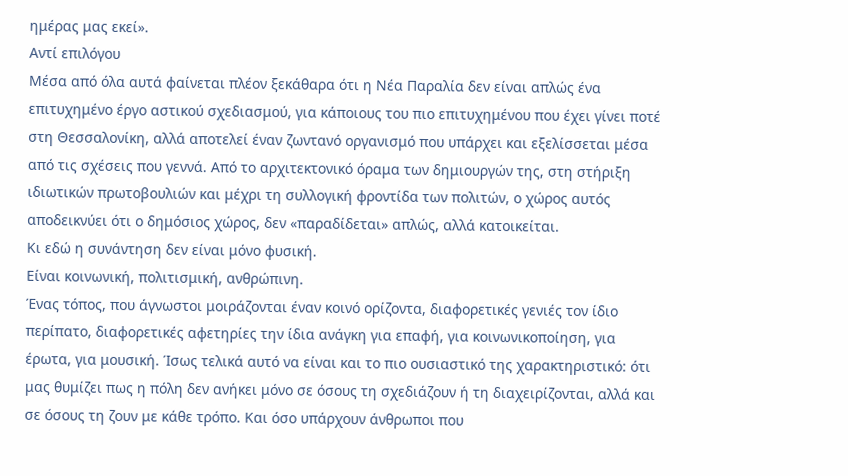ημέρας μας εκεί».
Αντί επιλόγου
Μέσα από όλα αυτά φαίνεται πλέον ξεκάθαρα ότι η Νέα Παραλία δεν είναι απλώς ένα επιτυχημένο έργο αστικού σχεδιασμού, για κάποιους του πιο επιτυχημένου που έχει γίνει ποτέ στη Θεσσαλονίκη, αλλά αποτελεί έναν ζωντανό οργανισμό που υπάρχει και εξελίσσεται μέσα από τις σχέσεις που γεννά. Από το αρχιτεκτονικό όραμα των δημιουργών της, στη στήριξη ιδιωτικών πρωτοβουλιών και μέχρι τη συλλογική φροντίδα των πολιτών, ο χώρος αυτός αποδεικνύει ότι ο δημόσιος χώρος, δεν «παραδίδεται» απλώς, αλλά κατοικείται.
Κι εδώ η συνάντηση δεν είναι μόνο φυσική.
Είναι κοινωνική, πολιτισμική, ανθρώπινη.
Ένας τόπος, που άγνωστοι μοιράζονται έναν κοινό ορίζοντα, διαφορετικές γενιές τον ίδιο περίπατο, διαφορετικές αφετηρίες την ίδια ανάγκη για επαφή, για κοινωνικοποίηση, για έρωτα, για μουσική. Ίσως τελικά αυτό να είναι και το πιο ουσιαστικό της χαρακτηριστικό: ότι μας θυμίζει πως η πόλη δεν ανήκει μόνο σε όσους τη σχεδιάζουν ή τη διαχειρίζονται, αλλά και σε όσους τη ζουν με κάθε τρόπο. Και όσο υπάρχουν άνθρωποι που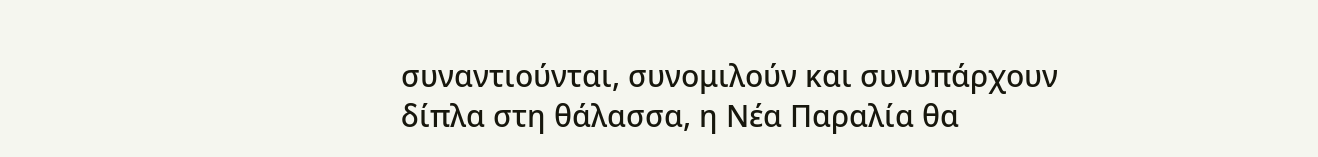συναντιούνται, συνομιλούν και συνυπάρχουν δίπλα στη θάλασσα, η Νέα Παραλία θα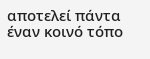αποτελεί πάντα έναν κοινό τόπο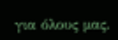για όλους μας.